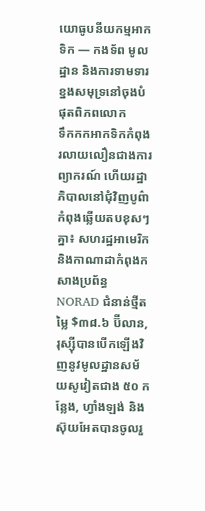យោធូបនីយកម្មអាកទិក — កងទ័ព មូលដ្ឋាន និងការទាមទារខ្នងសមុទ្រនៅចុងបំផុតពិភពលោក
ទឹកកកអាកទិកកំពុងរលាយលឿនជាងការព្យាករណ៍ ហើយរដ្ឋាភិបាលនៅជុំវិញបូព៌ាកំពុងឆ្លើយតបខុសៗគ្នា៖ សហរដ្ឋអាមេរិក និងកាណាដាកំពុងកសាងប្រព័ន្ធ NORAD ជំនាន់ថ្មីតម្លៃ $៣៨.៦ ប៊ីលាន, រុស្ស៊ីបានបើកឡើងវិញនូវមូលដ្ឋានសម័យសូវៀតជាង ៥០ កន្លែង, ហ្វាំងឡង់ និងស៊ុយអែតបានចូលរួ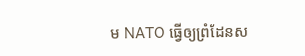ម NATO ធ្វើឲ្យព្រំដែនស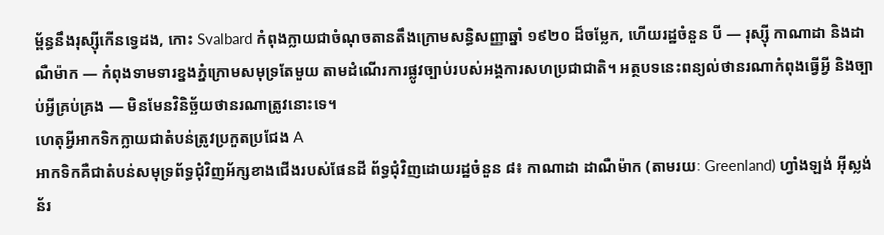ម្ព័ន្ធនឹងរុស្ស៊ីកើនទ្វេដង, កោះ Svalbard កំពុងក្លាយជាចំណុចតានតឹងក្រោមសន្ធិសញ្ញាឆ្នាំ ១៩២០ ដ៏ចម្លែក, ហើយរដ្ឋចំនួន បី — រុស្ស៊ី កាណាដា និងដាណឺម៉ាក — កំពុងទាមទារខ្នងភ្នំក្រោមសមុទ្រតែមួយ តាមដំណើរការផ្លូវច្បាប់របស់អង្គការសហប្រជាជាតិ។ អត្ថបទនេះពន្យល់ថានរណាកំពុងធ្វើអ្វី និងច្បាប់អ្វីគ្រប់គ្រង — មិនមែនវិនិច្ឆ័យថានរណាត្រូវនោះទេ។
ហេតុអ្វីអាកទិកក្លាយជាតំបន់ត្រូវប្រកួតប្រជែង A
អាកទិកគឺជាតំបន់សមុទ្រព័ទ្ធជុំវិញអ័ក្សខាងជើងរបស់ផែនដី ព័ទ្ធជុំវិញដោយរដ្ឋចំនួន ៨៖ កាណាដា ដាណឺម៉ាក (តាមរយៈ Greenland) ហ្វាំងឡង់ អ៊ីស្លង់ ន័រ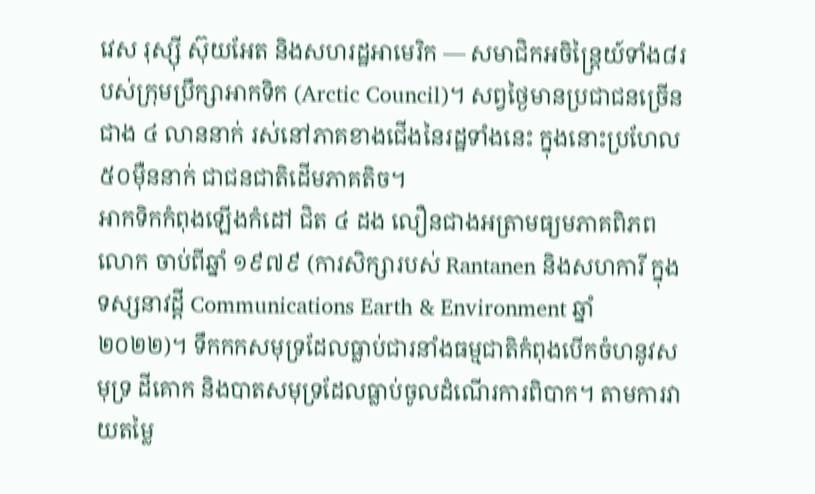វេស រុស្ស៊ី ស៊ុយអែត និងសហរដ្ឋអាមេរិក — សមាជិកអចិន្ត្រៃយ៍ទាំង៨របស់ក្រុមប្រឹក្សាអាកទិក (Arctic Council)។ សព្វថ្ងៃមានប្រជាជនច្រើនជាង ៤ លាននាក់ រស់នៅភាគខាងជើងនៃរដ្ឋទាំងនេះ ក្នុងនោះប្រហែល ៥០ម៉ឺននាក់ ជាជនជាតិដើមភាគតិច។
អាកទិកកំពុងឡើងកំដៅ ជិត ៤ ដង លឿនជាងអត្រាមធ្យមភាគពិភពលោក ចាប់ពីឆ្នាំ ១៩៧៩ (ការសិក្សារបស់ Rantanen និងសហការី ក្នុងទស្សនាវដ្ដី Communications Earth & Environment ឆ្នាំ ២០២២)។ ទឹកកកសមុទ្រដែលធ្លាប់ជារនាំងធម្មជាតិកំពុងបើកចំហនូវសមុទ្រ ដីគោក និងបាតសមុទ្រដែលធ្លាប់ចូលដំណើរការពិបាក។ តាមការវាយតម្លៃ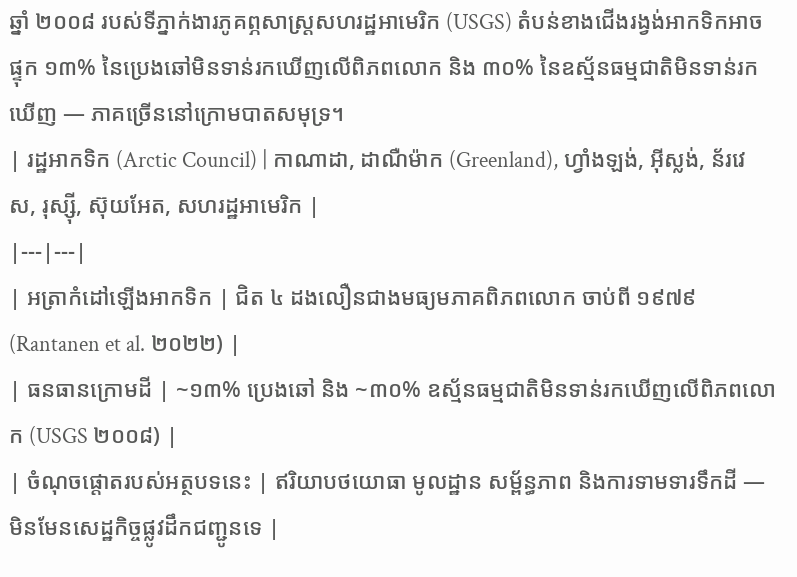ឆ្នាំ ២០០៨ របស់ទីភ្នាក់ងារភូគព្ភសាស្ត្រសហរដ្ឋអាមេរិក (USGS) តំបន់ខាងជើងរង្វង់អាកទិកអាចផ្ទុក ១៣% នៃប្រេងឆៅមិនទាន់រកឃើញលើពិភពលោក និង ៣០% នៃឧស្ម័នធម្មជាតិមិនទាន់រកឃើញ — ភាគច្រើននៅក្រោមបាតសមុទ្រ។
| រដ្ឋអាកទិក (Arctic Council) | កាណាដា, ដាណឺម៉ាក (Greenland), ហ្វាំងឡង់, អ៊ីស្លង់, ន័រវេស, រុស្ស៊ី, ស៊ុយអែត, សហរដ្ឋអាមេរិក |
|---|---|
| អត្រាកំដៅឡើងអាកទិក | ជិត ៤ ដងលឿនជាងមធ្យមភាគពិភពលោក ចាប់ពី ១៩៧៩ (Rantanen et al. ២០២២) |
| ធនធានក្រោមដី | ~១៣% ប្រេងឆៅ និង ~៣០% ឧស្ម័នធម្មជាតិមិនទាន់រកឃើញលើពិភពលោក (USGS ២០០៨) |
| ចំណុចផ្តោតរបស់អត្ថបទនេះ | ឥរិយាបថយោធា មូលដ្ឋាន សម្ព័ន្ធភាព និងការទាមទារទឹកដី — មិនមែនសេដ្ឋកិច្ចផ្លូវដឹកជញ្ជូនទេ |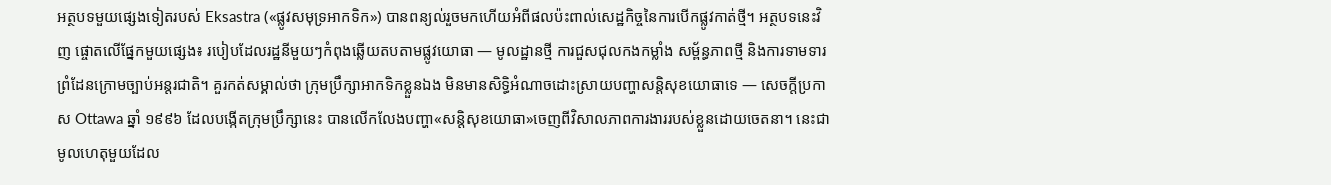អត្ថបទមួយផ្សេងទៀតរបស់ Eksastra («ផ្លូវសមុទ្រអាកទិក») បានពន្យល់រួចមកហើយអំពីផលប៉ះពាល់សេដ្ឋកិច្ចនៃការបើកផ្លូវកាត់ថ្មី។ អត្ថបទនេះវិញ ផ្ចោតលើផ្នែកមួយផ្សេង៖ របៀបដែលរដ្ឋនីមួយៗកំពុងឆ្លើយតបតាមផ្លូវយោធា — មូលដ្ឋានថ្មី ការជួសជុលកងកម្លាំង សម្ព័ន្ធភាពថ្មី និងការទាមទារព្រំដែនក្រោមច្បាប់អន្តរជាតិ។ គួរកត់សម្គាល់ថា ក្រុមប្រឹក្សាអាកទិកខ្លួនឯង មិនមានសិទ្ធិអំណាចដោះស្រាយបញ្ហាសន្តិសុខយោធាទេ — សេចក្តីប្រកាស Ottawa ឆ្នាំ ១៩៩៦ ដែលបង្កើតក្រុមប្រឹក្សានេះ បានលើកលែងបញ្ហា«សន្តិសុខយោធា»ចេញពីវិសាលភាពការងាររបស់ខ្លួនដោយចេតនា។ នេះជាមូលហេតុមួយដែល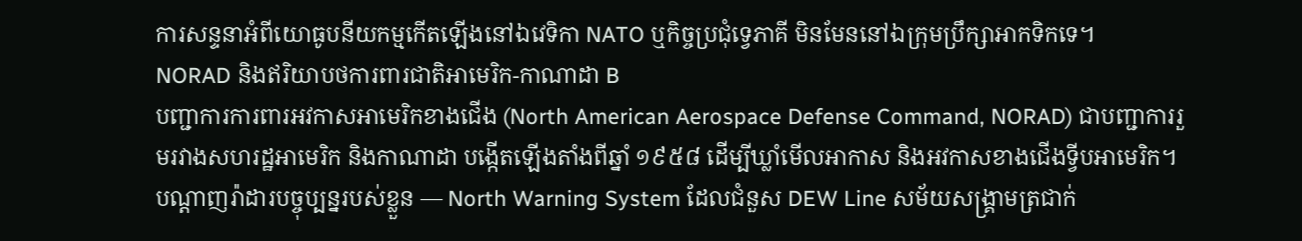ការសន្ទនាអំពីយោធូបនីយកម្មកើតឡើងនៅឯវេទិកា NATO ឬកិច្ចប្រជុំទ្វេភាគី មិនមែននៅឯក្រុមប្រឹក្សាអាកទិកទេ។
NORAD និងឥរិយាបថការពារជាតិអាមេរិក-កាណាដា B
បញ្ជាការការពារអវកាសអាមេរិកខាងជើង (North American Aerospace Defense Command, NORAD) ជាបញ្ជាការរួមរវាងសហរដ្ឋអាមេរិក និងកាណាដា បង្កើតឡើងតាំងពីឆ្នាំ ១៩៥៨ ដើម្បីឃ្លាំមើលអាកាស និងអវកាសខាងជើងទ្វីបអាមេរិក។ បណ្តាញរ៉ាដារបច្ចុប្បន្នរបស់ខ្លួន — North Warning System ដែលជំនួស DEW Line សម័យសង្គ្រាមត្រជាក់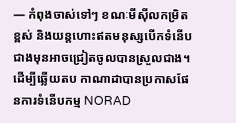— កំពុងចាស់ទៅៗ ខណៈមីស៊ីលកម្រិតខ្ពស់ និងយន្តហោះឥតមនុស្សបើកទំនើបជាងមុនអាចជ្រៀតចូលបានស្រួលជាង។
ដើម្បីឆ្លើយតប កាណាដាបានប្រកាសផែនការទំនើបកម្ម NORAD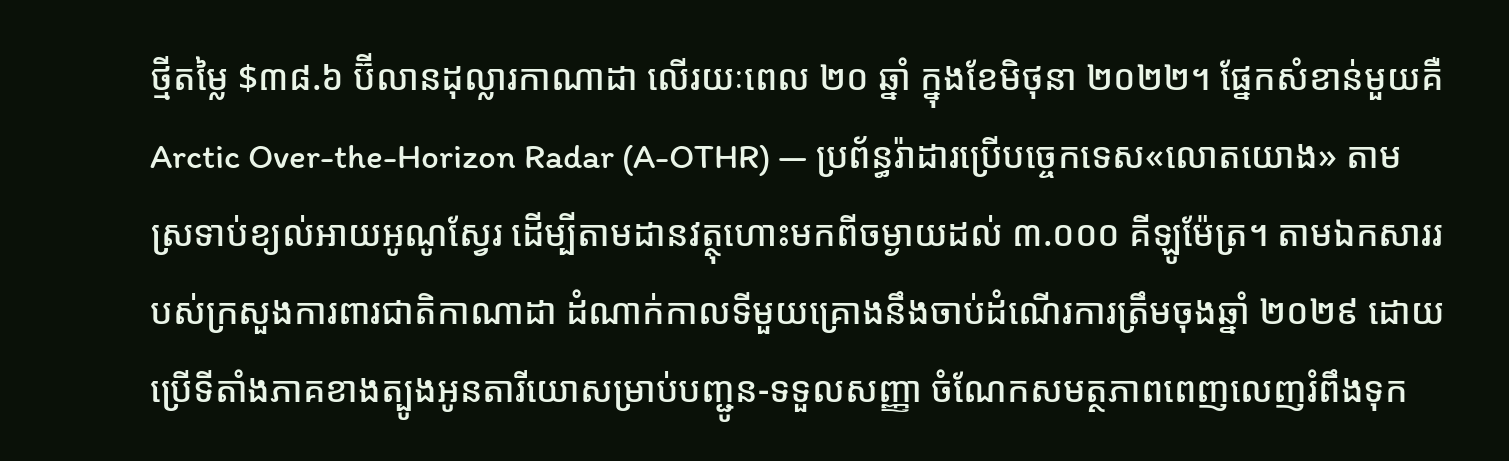ថ្មីតម្លៃ $៣៨.៦ ប៊ីលានដុល្លារកាណាដា លើរយៈពេល ២០ ឆ្នាំ ក្នុងខែមិថុនា ២០២២។ ផ្នែកសំខាន់មួយគឺ Arctic Over-the-Horizon Radar (A-OTHR) — ប្រព័ន្ធរ៉ាដារប្រើបច្ចេកទេស«លោតយោង» តាមស្រទាប់ខ្យល់អាយអូណូស្វែរ ដើម្បីតាមដានវត្ថុហោះមកពីចម្ងាយដល់ ៣.០០០ គីឡូម៉ែត្រ។ តាមឯកសាររបស់ក្រសួងការពារជាតិកាណាដា ដំណាក់កាលទីមួយគ្រោងនឹងចាប់ដំណើរការត្រឹមចុងឆ្នាំ ២០២៩ ដោយប្រើទីតាំងភាគខាងត្បូងអូនតារីយោសម្រាប់បញ្ជូន-ទទួលសញ្ញា ចំណែកសមត្ថភាពពេញលេញរំពឹងទុក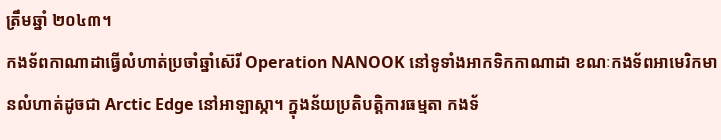ត្រឹមឆ្នាំ ២០៤៣។
កងទ័ពកាណាដាធ្វើលំហាត់ប្រចាំឆ្នាំស៊េរី Operation NANOOK នៅទូទាំងអាកទិកកាណាដា ខណៈកងទ័ពអាមេរិកមានលំហាត់ដូចជា Arctic Edge នៅអាឡាស្កា។ ក្នុងន័យប្រតិបត្តិការធម្មតា កងទ័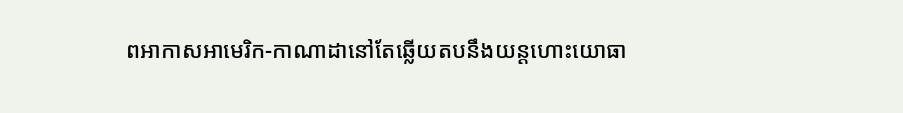ពអាកាសអាមេរិក-កាណាដានៅតែឆ្លើយតបនឹងយន្តហោះយោធា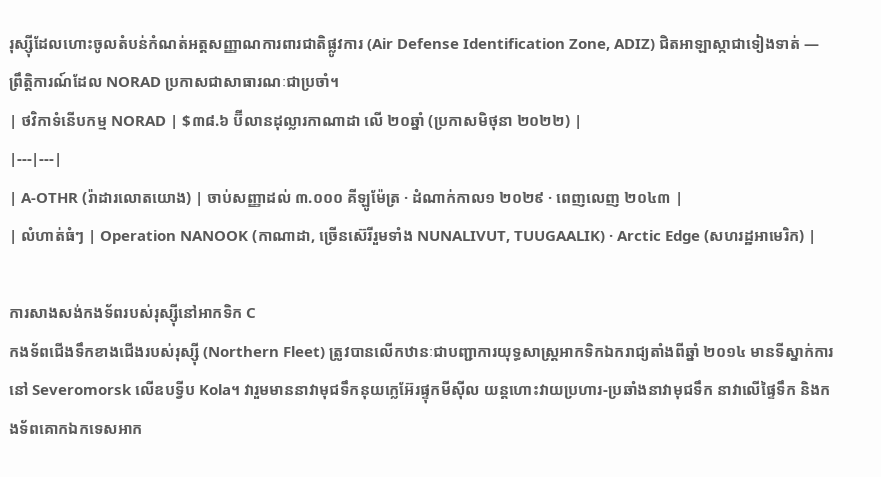រុស្ស៊ីដែលហោះចូលតំបន់កំណត់អត្តសញ្ញាណការពារជាតិផ្លូវការ (Air Defense Identification Zone, ADIZ) ជិតអាឡាស្កាជាទៀងទាត់ — ព្រឹត្តិការណ៍ដែល NORAD ប្រកាសជាសាធារណៈជាប្រចាំ។
| ថវិកាទំនើបកម្ម NORAD | $៣៨.៦ ប៊ីលានដុល្លារកាណាដា លើ ២០ឆ្នាំ (ប្រកាសមិថុនា ២០២២) |
|---|---|
| A-OTHR (រ៉ាដារលោតយោង) | ចាប់សញ្ញាដល់ ៣.០០០ គីឡូម៉ែត្រ · ដំណាក់កាល១ ២០២៩ · ពេញលេញ ២០៤៣ |
| លំហាត់ធំៗ | Operation NANOOK (កាណាដា, ច្រើនស៊េរីរួមទាំង NUNALIVUT, TUUGAALIK) · Arctic Edge (សហរដ្ឋអាមេរិក) |

ការសាងសង់កងទ័ពរបស់រុស្ស៊ីនៅអាកទិក C
កងទ័ពជើងទឹកខាងជើងរបស់រុស្ស៊ី (Northern Fleet) ត្រូវបានលើកឋានៈជាបញ្ជាការយុទ្ធសាស្ត្រអាកទិកឯករាជ្យតាំងពីឆ្នាំ ២០១៤ មានទីស្នាក់ការនៅ Severomorsk លើឧបទ្វីប Kola។ វារួមមាននាវាមុជទឹកនុយក្លេអ៊ែរផ្ទុកមីស៊ីល យន្តហោះវាយប្រហារ-ប្រឆាំងនាវាមុជទឹក នាវាលើផ្ទៃទឹក និងកងទ័ពគោកឯកទេសអាក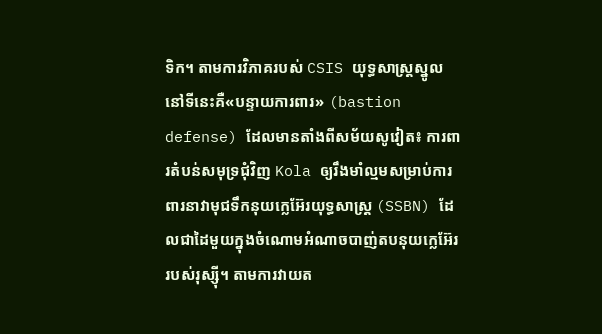ទិក។ តាមការវិភាគរបស់ CSIS យុទ្ធសាស្ត្រស្នូលនៅទីនេះគឺ«បន្ទាយការពារ» (bastion defense) ដែលមានតាំងពីសម័យសូវៀត៖ ការពារតំបន់សមុទ្រជុំវិញ Kola ឲ្យរឹងមាំល្មមសម្រាប់ការពារនាវាមុជទឹកនុយក្លេអ៊ែរយុទ្ធសាស្ត្រ (SSBN) ដែលជាដៃមួយក្នុងចំណោមអំណាចបាញ់តបនុយក្លេអ៊ែររបស់រុស្ស៊ី។ តាមការវាយត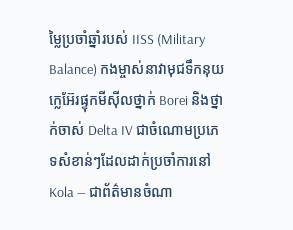ម្លៃប្រចាំឆ្នាំរបស់ IISS (Military Balance) កងម្ចាស់នាវាមុជទឹកនុយក្លេអ៊ែរផ្ទុកមីស៊ីលថ្នាក់ Borei និងថ្នាក់ចាស់ Delta IV ជាចំណោមប្រភេទសំខាន់ៗដែលដាក់ប្រចាំការនៅ Kola — ជាព័ត៌មានចំណា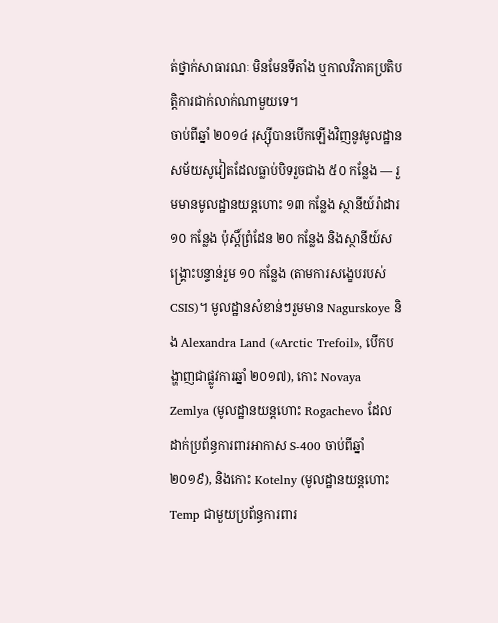ត់ថ្នាក់សាធារណៈ មិនមែនទីតាំង ឬកាលវិភាគប្រតិបត្តិការជាក់លាក់ណាមួយទេ។
ចាប់ពីឆ្នាំ ២០១៤ រុស្ស៊ីបានបើកឡើងវិញនូវមូលដ្ឋានសម័យសូវៀតដែលធ្លាប់បិទរួចជាង ៥០ កន្លែង — រួមមានមូលដ្ឋានយន្តហោះ ១៣ កន្លែង ស្ថានីយ៍រ៉ាដារ ១០ កន្លែង ប៉ុស្តិ៍ព្រំដែន ២០ កន្លែង និងស្ថានីយ៍សង្គ្រោះបន្ទាន់រួម ១០ កន្លែង (តាមការសង្ខេបរបស់ CSIS)។ មូលដ្ឋានសំខាន់ៗរួមមាន Nagurskoye និង Alexandra Land («Arctic Trefoil», បើកបង្ហាញជាផ្លូវការឆ្នាំ ២០១៧), កោះ Novaya Zemlya (មូលដ្ឋានយន្តហោះ Rogachevo ដែលដាក់ប្រព័ន្ធការពារអាកាស S-400 ចាប់ពីឆ្នាំ ២០១៩), និងកោះ Kotelny (មូលដ្ឋានយន្តហោះ Temp ជាមួយប្រព័ន្ធការពារ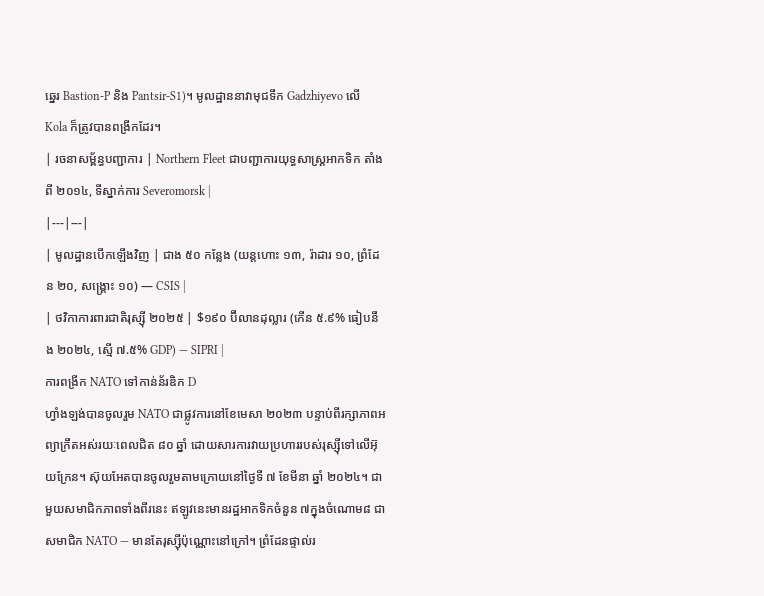ឆ្នេរ Bastion-P និង Pantsir-S1)។ មូលដ្ឋាននាវាមុជទឹក Gadzhiyevo លើ Kola ក៏ត្រូវបានពង្រីកដែរ។
| រចនាសម្ព័ន្ធបញ្ជាការ | Northern Fleet ជាបញ្ជាការយុទ្ធសាស្ត្រអាកទិក តាំងពី ២០១៤, ទីស្នាក់ការ Severomorsk |
|---|---|
| មូលដ្ឋានបើកឡើងវិញ | ជាង ៥០ កន្លែង (យន្តហោះ ១៣, រ៉ាដារ ១០, ព្រំដែន ២០, សង្គ្រោះ ១០) — CSIS |
| ថវិកាការពារជាតិរុស្ស៊ី ២០២៥ | $១៩០ ប៊ីលានដុល្លារ (កើន ៥.៩% ធៀបនឹង ២០២៤, ស្មើ ៧.៥% GDP) — SIPRI |
ការពង្រីក NATO ទៅកាន់ន័រឌិក D
ហ្វាំងឡង់បានចូលរួម NATO ជាផ្លូវការនៅខែមេសា ២០២៣ បន្ទាប់ពីរក្សាភាពអព្យាក្រឹតអស់រយៈពេលជិត ៨០ ឆ្នាំ ដោយសារការវាយប្រហាររបស់រុស្ស៊ីទៅលើអ៊ុយក្រែន។ ស៊ុយអែតបានចូលរួមតាមក្រោយនៅថ្ងៃទី ៧ ខែមីនា ឆ្នាំ ២០២៤។ ជាមួយសមាជិកភាពទាំងពីរនេះ ឥឡូវនេះមានរដ្ឋអាកទិកចំនួន ៧ក្នុងចំណោម៨ ជាសមាជិក NATO — មានតែរុស្ស៊ីប៉ុណ្ណោះនៅក្រៅ។ ព្រំដែនផ្ទាល់រ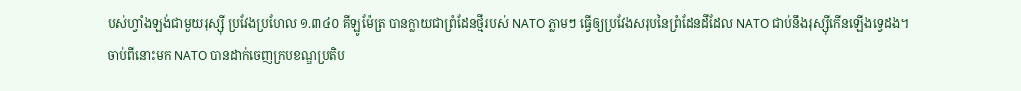បស់ហ្វាំងឡង់ជាមួយរុស្ស៊ី ប្រវែងប្រហែល ១.៣៤០ គីឡូម៉ែត្រ បានក្លាយជាព្រំដែនថ្មីរបស់ NATO ភ្លាមៗ ធ្វើឲ្យប្រវែងសរុបនៃព្រំដែនដីដែល NATO ជាប់នឹងរុស្ស៊ីកើនឡើងទ្វេដង។
ចាប់ពីនោះមក NATO បានដាក់ចេញក្របខណ្ឌប្រតិប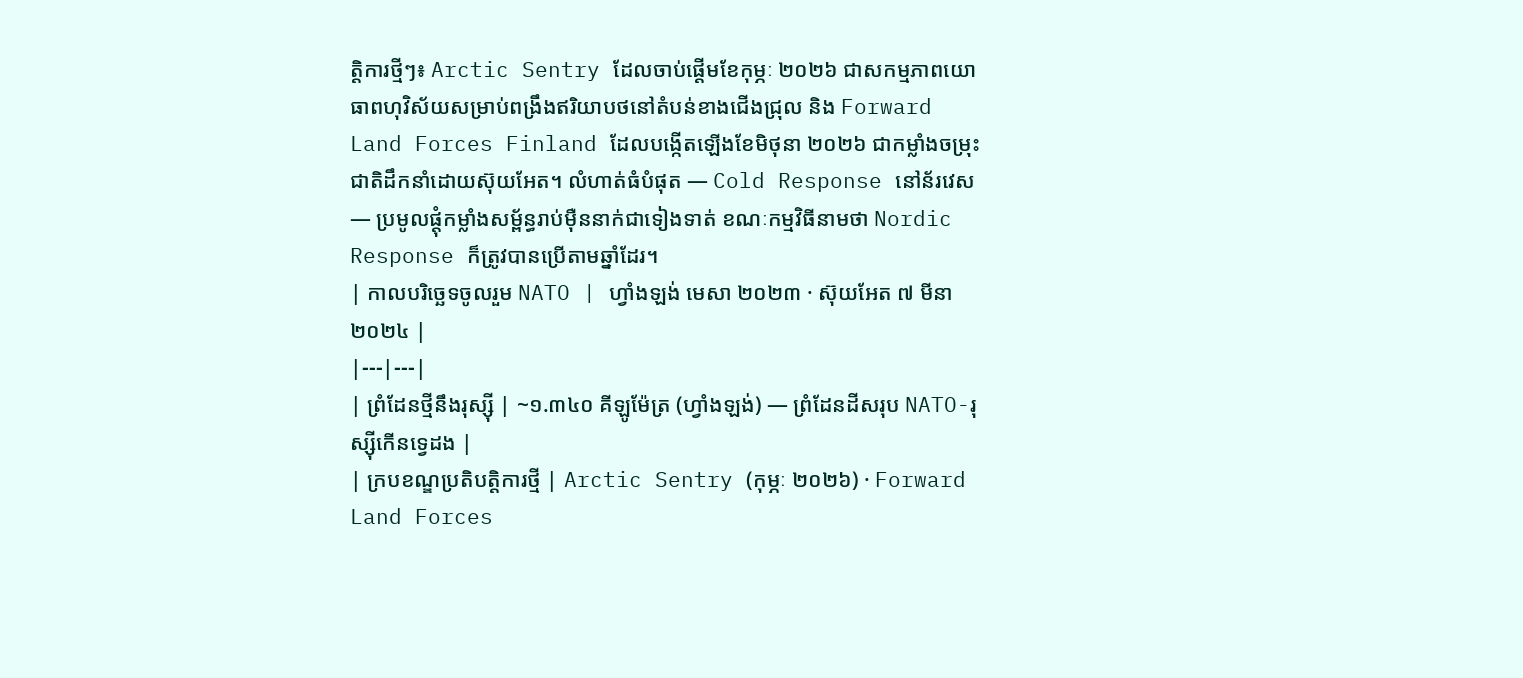ត្តិការថ្មីៗ៖ Arctic Sentry ដែលចាប់ផ្តើមខែកុម្ភៈ ២០២៦ ជាសកម្មភាពយោធាពហុវិស័យសម្រាប់ពង្រឹងឥរិយាបថនៅតំបន់ខាងជើងជ្រុល និង Forward Land Forces Finland ដែលបង្កើតឡើងខែមិថុនា ២០២៦ ជាកម្លាំងចម្រុះជាតិដឹកនាំដោយស៊ុយអែត។ លំហាត់ធំបំផុត — Cold Response នៅន័រវេស — ប្រមូលផ្តុំកម្លាំងសម្ព័ន្ធរាប់ម៉ឺននាក់ជាទៀងទាត់ ខណៈកម្មវិធីនាមថា Nordic Response ក៏ត្រូវបានប្រើតាមឆ្នាំដែរ។
| កាលបរិច្ឆេទចូលរួម NATO | ហ្វាំងឡង់ មេសា ២០២៣ · ស៊ុយអែត ៧ មីនា ២០២៤ |
|---|---|
| ព្រំដែនថ្មីនឹងរុស្ស៊ី | ~១.៣៤០ គីឡូម៉ែត្រ (ហ្វាំងឡង់) — ព្រំដែនដីសរុប NATO-រុស្ស៊ីកើនទ្វេដង |
| ក្របខណ្ឌប្រតិបត្តិការថ្មី | Arctic Sentry (កុម្ភៈ ២០២៦) · Forward Land Forces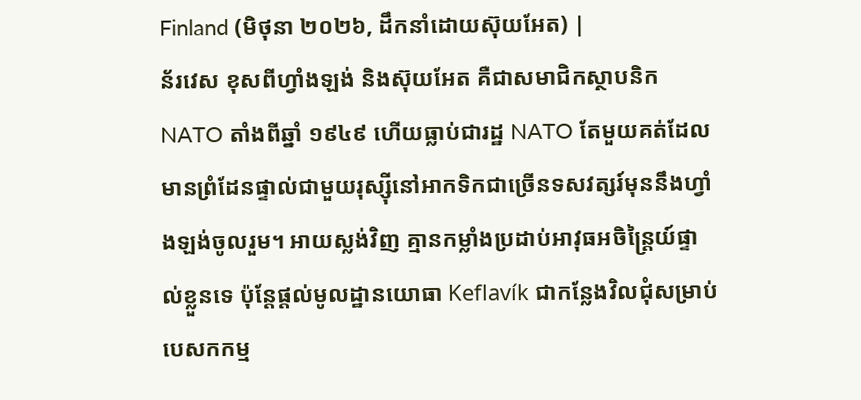Finland (មិថុនា ២០២៦, ដឹកនាំដោយស៊ុយអែត) |
ន័រវេស ខុសពីហ្វាំងឡង់ និងស៊ុយអែត គឺជាសមាជិកស្ថាបនិក NATO តាំងពីឆ្នាំ ១៩៤៩ ហើយធ្លាប់ជារដ្ឋ NATO តែមួយគត់ដែលមានព្រំដែនផ្ទាល់ជាមួយរុស្ស៊ីនៅអាកទិកជាច្រើនទសវត្សរ៍មុននឹងហ្វាំងឡង់ចូលរួម។ អាយស្លង់វិញ គ្មានកម្លាំងប្រដាប់អាវុធអចិន្ត្រៃយ៍ផ្ទាល់ខ្លួនទេ ប៉ុន្តែផ្តល់មូលដ្ឋានយោធា Keflavík ជាកន្លែងវិលជុំសម្រាប់បេសកកម្ម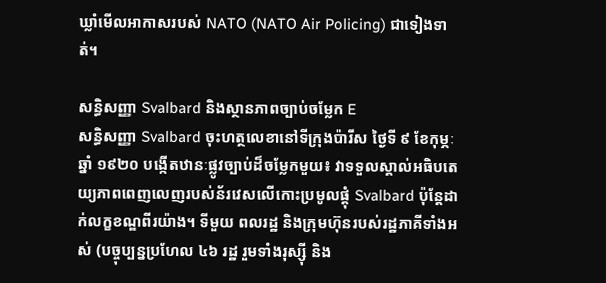ឃ្លាំមើលអាកាសរបស់ NATO (NATO Air Policing) ជាទៀងទាត់។

សន្ធិសញ្ញា Svalbard និងស្ថានភាពច្បាប់ចម្លែក E
សន្ធិសញ្ញា Svalbard ចុះហត្ថលេខានៅទីក្រុងប៉ារីស ថ្ងៃទី ៩ ខែកុម្ភៈ ឆ្នាំ ១៩២០ បង្កើតឋានៈផ្លូវច្បាប់ដ៏ចម្លែកមួយ៖ វាទទួលស្គាល់អធិបតេយ្យភាពពេញលេញរបស់ន័រវេសលើកោះប្រមូលផ្តុំ Svalbard ប៉ុន្តែដាក់លក្ខខណ្ឌពីរយ៉ាង។ ទីមួយ ពលរដ្ឋ និងក្រុមហ៊ុនរបស់រដ្ឋភាគីទាំងអស់ (បច្ចុប្បន្នប្រហែល ៤៦ រដ្ឋ រួមទាំងរុស្ស៊ី និង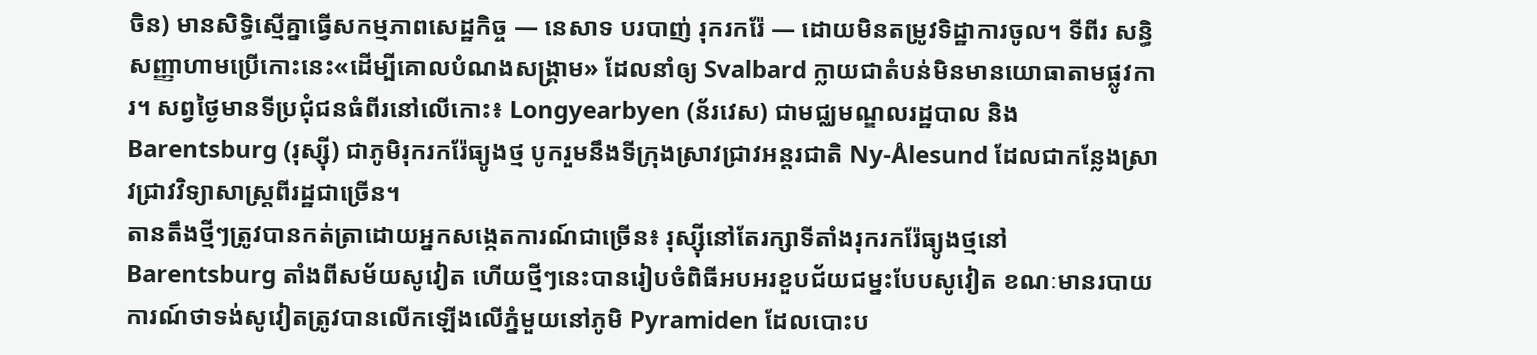ចិន) មានសិទ្ធិស្មើគ្នាធ្វើសកម្មភាពសេដ្ឋកិច្ច — នេសាទ បរបាញ់ រុករករ៉ែ — ដោយមិនតម្រូវទិដ្ឋាការចូល។ ទីពីរ សន្ធិសញ្ញាហាមប្រើកោះនេះ«ដើម្បីគោលបំណងសង្គ្រាម» ដែលនាំឲ្យ Svalbard ក្លាយជាតំបន់មិនមានយោធាតាមផ្លូវការ។ សព្វថ្ងៃមានទីប្រជុំជនធំពីរនៅលើកោះ៖ Longyearbyen (ន័រវេស) ជាមជ្ឈមណ្ឌលរដ្ឋបាល និង Barentsburg (រុស្ស៊ី) ជាភូមិរុករករ៉ែធ្យូងថ្ម បូករួមនឹងទីក្រុងស្រាវជ្រាវអន្តរជាតិ Ny-Ålesund ដែលជាកន្លែងស្រាវជ្រាវវិទ្យាសាស្ត្រពីរដ្ឋជាច្រើន។
តានតឹងថ្មីៗត្រូវបានកត់ត្រាដោយអ្នកសង្កេតការណ៍ជាច្រើន៖ រុស្ស៊ីនៅតែរក្សាទីតាំងរុករករ៉ែធ្យូងថ្មនៅ Barentsburg តាំងពីសម័យសូវៀត ហើយថ្មីៗនេះបានរៀបចំពិធីអបអរខួបជ័យជម្នះបែបសូវៀត ខណៈមានរបាយការណ៍ថាទង់សូវៀតត្រូវបានលើកឡើងលើភ្នំមួយនៅភូមិ Pyramiden ដែលបោះប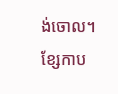ង់ចោល។ ខ្សែកាប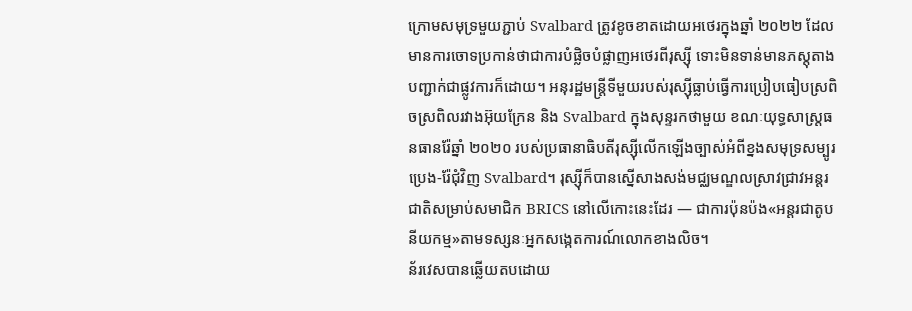ក្រោមសមុទ្រមួយភ្ជាប់ Svalbard ត្រូវខូចខាតដោយអថេរក្នុងឆ្នាំ ២០២២ ដែលមានការចោទប្រកាន់ថាជាការបំផ្លិចបំផ្លាញអថេរពីរុស្ស៊ី ទោះមិនទាន់មានភស្តុតាងបញ្ជាក់ជាផ្លូវការក៏ដោយ។ អនុរដ្ឋមន្ត្រីទីមួយរបស់រុស្ស៊ីធ្លាប់ធ្វើការប្រៀបធៀបស្រពិចស្រពិលរវាងអ៊ុយក្រែន និង Svalbard ក្នុងសុន្ទរកថាមួយ ខណៈយុទ្ធសាស្ត្រធនធានរ៉ែឆ្នាំ ២០២០ របស់ប្រធានាធិបតីរុស្ស៊ីលើកឡើងច្បាស់អំពីខ្នងសមុទ្រសម្បូរប្រេង-រ៉ែជុំវិញ Svalbard។ រុស្ស៊ីក៏បានស្នើសាងសង់មជ្ឈមណ្ឌលស្រាវជ្រាវអន្តរជាតិសម្រាប់សមាជិក BRICS នៅលើកោះនេះដែរ — ជាការប៉ុនប៉ង«អន្តរជាតូបនីយកម្ម»តាមទស្សនៈអ្នកសង្កេតការណ៍លោកខាងលិច។
ន័រវេសបានឆ្លើយតបដោយ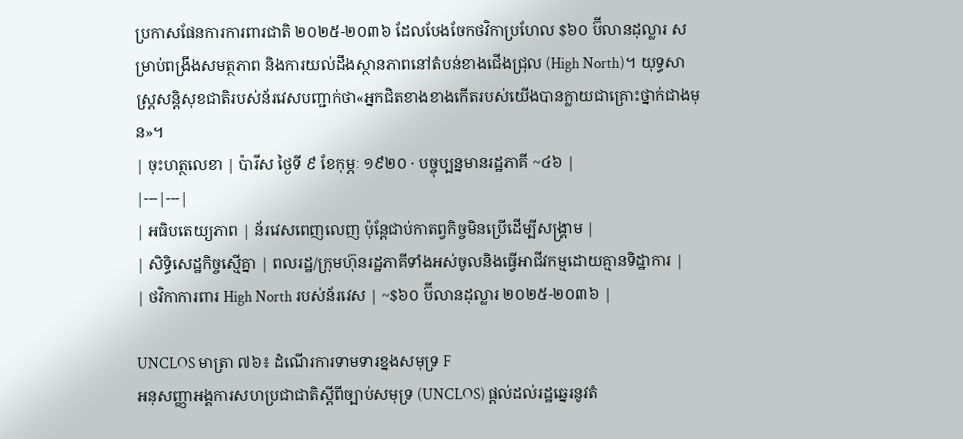ប្រកាសផែនការការពារជាតិ ២០២៥-២០៣៦ ដែលបែងចែកថវិកាប្រហែល $៦០ ប៊ីលានដុល្លារ សម្រាប់ពង្រឹងសមត្ថភាព និងការយល់ដឹងស្ថានភាពនៅតំបន់ខាងជើងជ្រុល (High North)។ យុទ្ធសាស្ត្រសន្តិសុខជាតិរបស់ន័រវេសបញ្ជាក់ថា«អ្នកជិតខាងខាងកើតរបស់យើងបានក្លាយជាគ្រោះថ្នាក់ជាងមុន»។
| ចុះហត្ថលេខា | ប៉ារីស ថ្ងៃទី ៩ ខែកុម្ភៈ ១៩២០ · បច្ចុប្បន្នមានរដ្ឋភាគី ~៤៦ |
|---|---|
| អធិបតេយ្យភាព | ន័រវេសពេញលេញ ប៉ុន្តែជាប់កាតព្វកិច្ចមិនប្រើដើម្បីសង្គ្រាម |
| សិទ្ធិសេដ្ឋកិច្ចស្មើគ្នា | ពលរដ្ឋ/ក្រុមហ៊ុនរដ្ឋភាគីទាំងអស់ចូលនិងធ្វើអាជីវកម្មដោយគ្មានទិដ្ឋាការ |
| ថវិកាការពារ High North របស់ន័រវេស | ~$៦០ ប៊ីលានដុល្លារ ២០២៥-២០៣៦ |

UNCLOS មាត្រា ៧៦៖ ដំណើរការទាមទារខ្នងសមុទ្រ F
អនុសញ្ញាអង្គការសហប្រជាជាតិស្តីពីច្បាប់សមុទ្រ (UNCLOS) ផ្តល់ដល់រដ្ឋឆ្នេរនូវតំ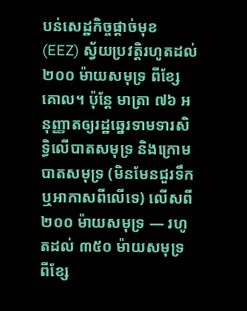បន់សេដ្ឋកិច្ចផ្តាច់មុខ (EEZ) ស្វ័យប្រវត្តិរហូតដល់ ២០០ ម៉ាយសមុទ្រ ពីខ្សែគោល។ ប៉ុន្តែ មាត្រា ៧៦ អនុញ្ញាតឲ្យរដ្ឋឆ្នេរទាមទារសិទ្ធិលើបាតសមុទ្រ និងក្រោមបាតសមុទ្រ (មិនមែនជួរទឹក ឬអាកាសពីលើទេ) លើសពី ២០០ ម៉ាយសមុទ្រ — រហូតដល់ ៣៥០ ម៉ាយសមុទ្រ ពីខ្សែ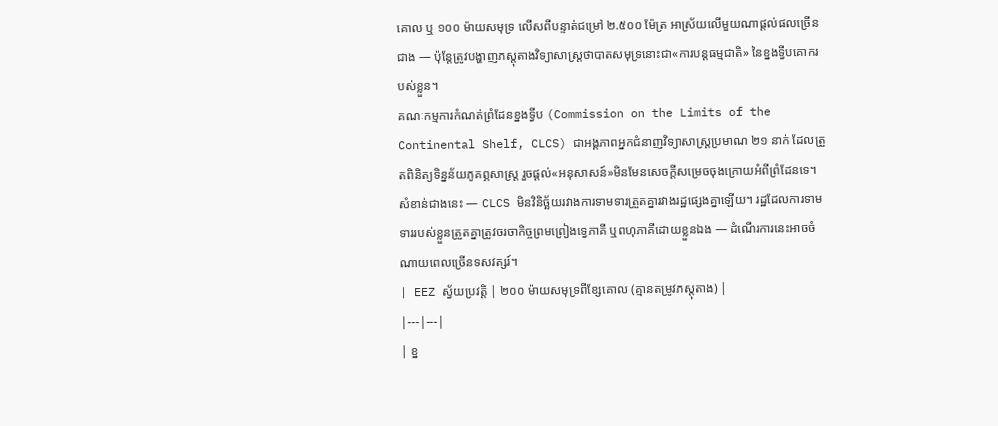គោល ឬ ១០០ ម៉ាយសមុទ្រ លើសពីបន្ទាត់ជម្រៅ ២.៥០០ ម៉ែត្រ អាស្រ័យលើមួយណាផ្តល់ផលច្រើនជាង — ប៉ុន្តែត្រូវបង្ហាញភស្តុតាងវិទ្យាសាស្ត្រថាបាតសមុទ្រនោះជា«ការបន្តធម្មជាតិ» នៃខ្នងទ្វីបគោករបស់ខ្លួន។
គណៈកម្មការកំណត់ព្រំដែនខ្នងទ្វីប (Commission on the Limits of the Continental Shelf, CLCS) ជាអង្គភាពអ្នកជំនាញវិទ្យាសាស្ត្រប្រមាណ ២១ នាក់ ដែលត្រួតពិនិត្យទិន្នន័យភូគព្ភសាស្ត្រ រួចផ្តល់«អនុសាសន៍»មិនមែនសេចក្តីសម្រេចចុងក្រោយអំពីព្រំដែនទេ។ សំខាន់ជាងនេះ — CLCS មិនវិនិច្ឆ័យរវាងការទាមទារត្រួតគ្នារវាងរដ្ឋផ្សេងគ្នាឡើយ។ រដ្ឋដែលការទាមទាររបស់ខ្លួនត្រួតគ្នាត្រូវចរចាកិច្ចព្រមព្រៀងទ្វេភាគី ឬពហុភាគីដោយខ្លួនឯង — ដំណើរការនេះអាចចំណាយពេលច្រើនទសវត្សរ៍។
| EEZ ស្វ័យប្រវត្តិ | ២០០ ម៉ាយសមុទ្រពីខ្សែគោល (គ្មានតម្រូវភស្តុតាង) |
|---|---|
| ខ្ន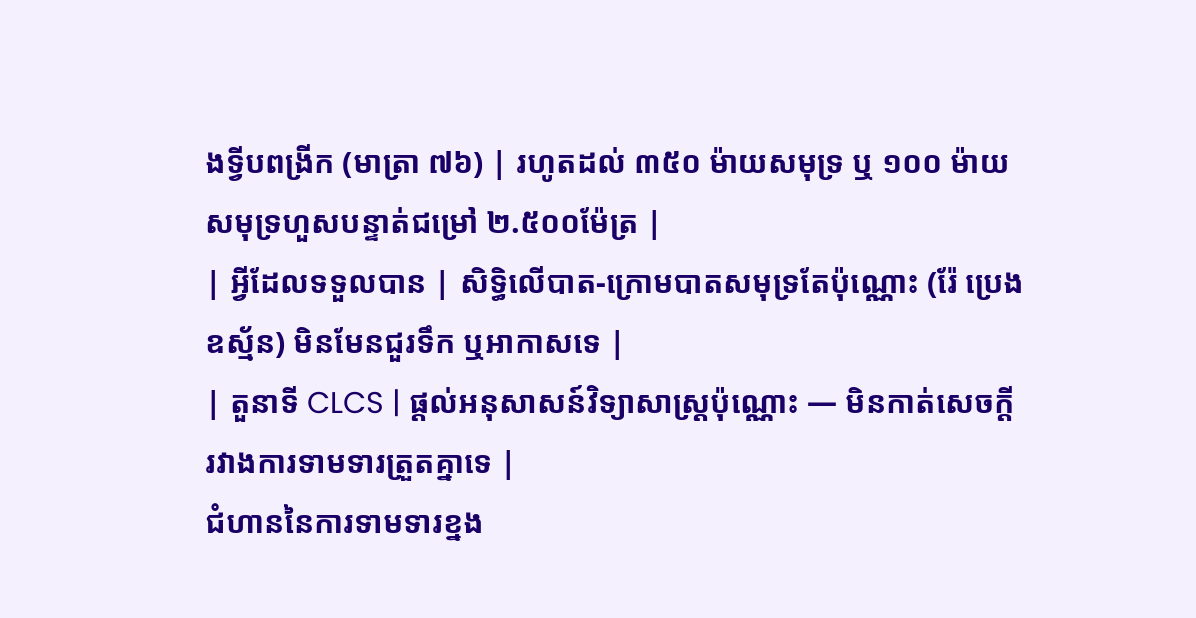ងទ្វីបពង្រីក (មាត្រា ៧៦) | រហូតដល់ ៣៥០ ម៉ាយសមុទ្រ ឬ ១០០ ម៉ាយសមុទ្រហួសបន្ទាត់ជម្រៅ ២.៥០០ម៉ែត្រ |
| អ្វីដែលទទួលបាន | សិទ្ធិលើបាត-ក្រោមបាតសមុទ្រតែប៉ុណ្ណោះ (រ៉ែ ប្រេង ឧស្ម័ន) មិនមែនជួរទឹក ឬអាកាសទេ |
| តួនាទី CLCS | ផ្តល់អនុសាសន៍វិទ្យាសាស្ត្រប៉ុណ្ណោះ — មិនកាត់សេចក្តីរវាងការទាមទារត្រួតគ្នាទេ |
ជំហាននៃការទាមទារខ្នង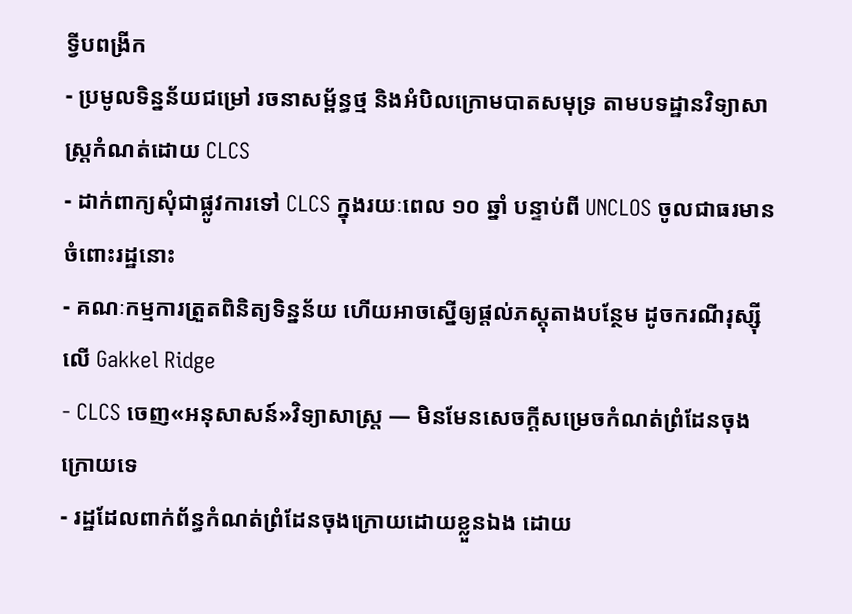ទ្វីបពង្រីក
- ប្រមូលទិន្នន័យជម្រៅ រចនាសម្ព័ន្ធថ្ម និងអំបិលក្រោមបាតសមុទ្រ តាមបទដ្ឋានវិទ្យាសាស្ត្រកំណត់ដោយ CLCS
- ដាក់ពាក្យសុំជាផ្លូវការទៅ CLCS ក្នុងរយៈពេល ១០ ឆ្នាំ បន្ទាប់ពី UNCLOS ចូលជាធរមានចំពោះរដ្ឋនោះ
- គណៈកម្មការត្រួតពិនិត្យទិន្នន័យ ហើយអាចស្នើឲ្យផ្តល់ភស្តុតាងបន្ថែម ដូចករណីរុស្ស៊ីលើ Gakkel Ridge
- CLCS ចេញ«អនុសាសន៍»វិទ្យាសាស្ត្រ — មិនមែនសេចក្តីសម្រេចកំណត់ព្រំដែនចុងក្រោយទេ
- រដ្ឋដែលពាក់ព័ន្ធកំណត់ព្រំដែនចុងក្រោយដោយខ្លួនឯង ដោយ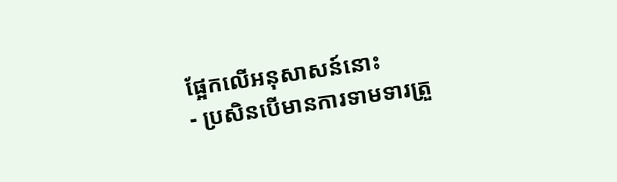ផ្អែកលើអនុសាសន៍នោះ
- ប្រសិនបើមានការទាមទារត្រួ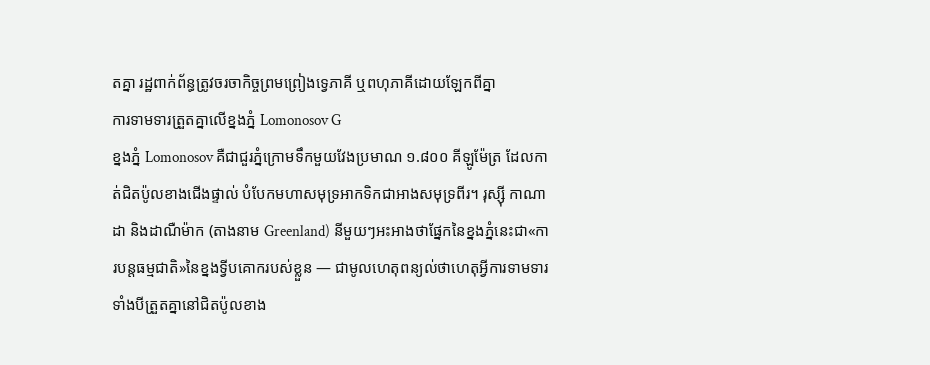តគ្នា រដ្ឋពាក់ព័ន្ធត្រូវចរចាកិច្ចព្រមព្រៀងទ្វេភាគី ឬពហុភាគីដោយឡែកពីគ្នា
ការទាមទារត្រួតគ្នាលើខ្នងភ្នំ Lomonosov G
ខ្នងភ្នំ Lomonosov គឺជាជួរភ្នំក្រោមទឹកមួយវែងប្រមាណ ១.៨០០ គីឡូម៉ែត្រ ដែលកាត់ជិតប៉ូលខាងជើងផ្ទាល់ បំបែកមហាសមុទ្រអាកទិកជាអាងសមុទ្រពីរ។ រុស្ស៊ី កាណាដា និងដាណឺម៉ាក (តាងនាម Greenland) នីមួយៗអះអាងថាផ្នែកនៃខ្នងភ្នំនេះជា«ការបន្តធម្មជាតិ»នៃខ្នងទ្វីបគោករបស់ខ្លួន — ជាមូលហេតុពន្យល់ថាហេតុអ្វីការទាមទារទាំងបីត្រួតគ្នានៅជិតប៉ូលខាង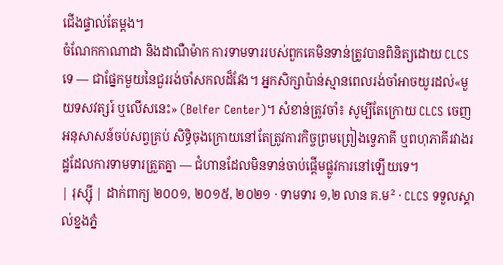ជើងផ្ទាល់តែម្តង។
ចំណែកកាណាដា និងដាណឺម៉ាក ការទាមទាររបស់ពួកគេមិនទាន់ត្រូវបានពិនិត្យដោយ CLCS ទេ — ជាផ្នែកមួយនៃជួររង់ចាំសកលដ៏វែង។ អ្នកសិក្សាប៉ាន់ស្មានពេលរង់ចាំអាចយូរដល់«មួយទសវត្សរ៍ ឬលើសនេះ» (Belfer Center)។ សំខាន់ត្រូវចាំ៖ សូម្បីតែក្រោយ CLCS ចេញអនុសាសន៍ចប់សព្វគ្រប់ សិទ្ធិចុងក្រោយនៅតែត្រូវការកិច្ចព្រមព្រៀងទ្វេភាគី ឬពហុភាគីរវាងរដ្ឋដែលការទាមទារត្រួតគ្នា — ជំហានដែលមិនទាន់ចាប់ផ្តើមផ្លូវការនៅឡើយទេ។
| រុស្ស៊ី | ដាក់ពាក្យ ២០០១, ២០១៥, ២០២១ · ទាមទារ ១,២ លាន គ.ម² · CLCS ទទួលស្គាល់ខ្នងភ្នំ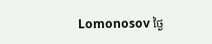Lomonosov ថ្ងៃ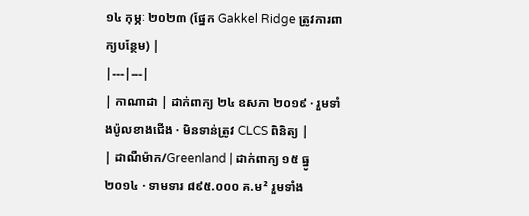១៤ កុម្ភៈ ២០២៣ (ផ្នែក Gakkel Ridge ត្រូវការពាក្យបន្ថែម) |
|---|---|
| កាណាដា | ដាក់ពាក្យ ២៤ ឧសភា ២០១៩ · រួមទាំងប៉ូលខាងជើង · មិនទាន់ត្រូវ CLCS ពិនិត្យ |
| ដាណឺម៉ាក/Greenland | ដាក់ពាក្យ ១៥ ធ្នូ ២០១៤ · ទាមទារ ៨៩៥.០០០ គ.ម² រួមទាំង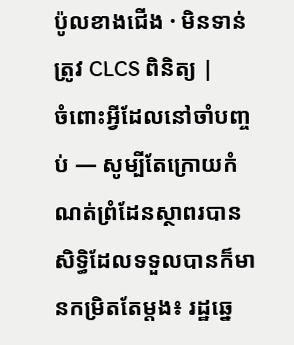ប៉ូលខាងជើង · មិនទាន់ត្រូវ CLCS ពិនិត្យ |
ចំពោះអ្វីដែលនៅចាំបញ្ចប់ — សូម្បីតែក្រោយកំណត់ព្រំដែនស្ថាពរបាន សិទ្ធិដែលទទួលបានក៏មានកម្រិតតែម្តង៖ រដ្ឋឆ្នេ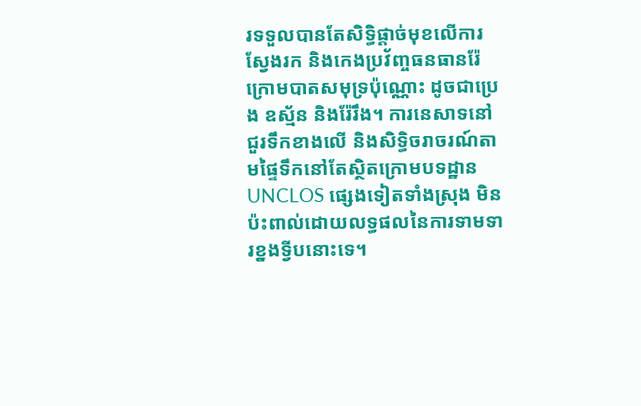រទទួលបានតែសិទ្ធិផ្តាច់មុខលើការស្វែងរក និងកេងប្រវ័ញ្ចធនធានរ៉ែក្រោមបាតសមុទ្រប៉ុណ្ណោះ ដូចជាប្រេង ឧស្ម័ន និងរ៉ែរឹង។ ការនេសាទនៅជួរទឹកខាងលើ និងសិទ្ធិចរាចរណ៍តាមផ្ទៃទឹកនៅតែស្ថិតក្រោមបទដ្ឋាន UNCLOS ផ្សេងទៀតទាំងស្រុង មិនប៉ះពាល់ដោយលទ្ធផលនៃការទាមទារខ្នងទ្វីបនោះទេ។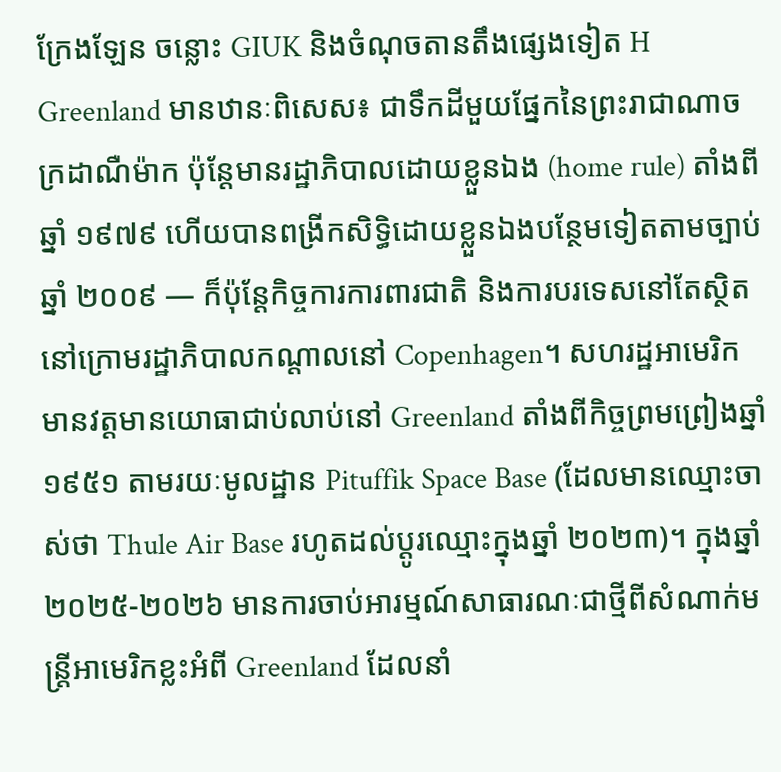ក្រែងឡែន ចន្លោះ GIUK និងចំណុចតានតឹងផ្សេងទៀត H
Greenland មានឋានៈពិសេស៖ ជាទឹកដីមួយផ្នែកនៃព្រះរាជាណាចក្រដាណឺម៉ាក ប៉ុន្តែមានរដ្ឋាភិបាលដោយខ្លួនឯង (home rule) តាំងពីឆ្នាំ ១៩៧៩ ហើយបានពង្រីកសិទ្ធិដោយខ្លួនឯងបន្ថែមទៀតតាមច្បាប់ឆ្នាំ ២០០៩ — ក៏ប៉ុន្តែកិច្ចការការពារជាតិ និងការបរទេសនៅតែស្ថិតនៅក្រោមរដ្ឋាភិបាលកណ្តាលនៅ Copenhagen។ សហរដ្ឋអាមេរិកមានវត្តមានយោធាជាប់លាប់នៅ Greenland តាំងពីកិច្ចព្រមព្រៀងឆ្នាំ ១៩៥១ តាមរយៈមូលដ្ឋាន Pituffik Space Base (ដែលមានឈ្មោះចាស់ថា Thule Air Base រហូតដល់ប្តូរឈ្មោះក្នុងឆ្នាំ ២០២៣)។ ក្នុងឆ្នាំ ២០២៥-២០២៦ មានការចាប់អារម្មណ៍សាធារណៈជាថ្មីពីសំណាក់មន្ត្រីអាមេរិកខ្លះអំពី Greenland ដែលនាំ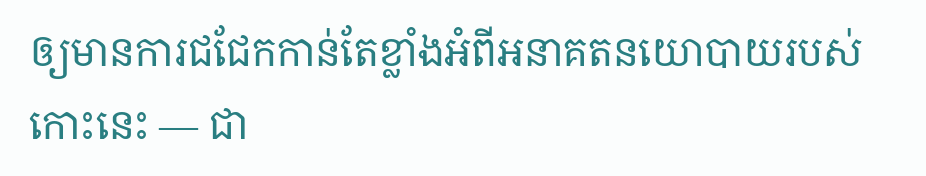ឲ្យមានការជជែកកាន់តែខ្លាំងអំពីអនាគតនយោបាយរបស់កោះនេះ — ជា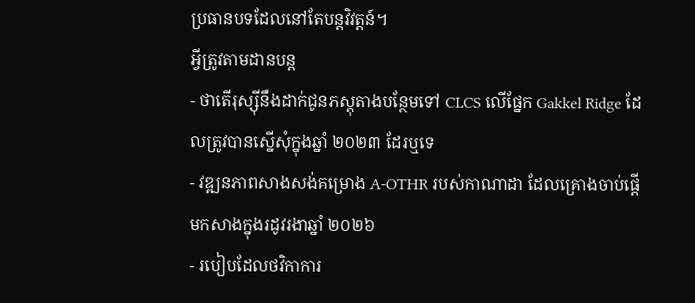ប្រធានបទដែលនៅតែបន្តវិវត្តន៍។
អ្វីត្រូវតាមដានបន្ត
- ថាតើរុស្ស៊ីនឹងដាក់ជូនភស្តុតាងបន្ថែមទៅ CLCS លើផ្នែក Gakkel Ridge ដែលត្រូវបានស្នើសុំក្នុងឆ្នាំ ២០២៣ ដែរឬទេ
- វឌ្ឍនភាពសាងសង់គម្រោង A-OTHR របស់កាណាដា ដែលគ្រោងចាប់ផ្តើមកសាងក្នុងរដូវរងាឆ្នាំ ២០២៦
- របៀបដែលថវិកាការ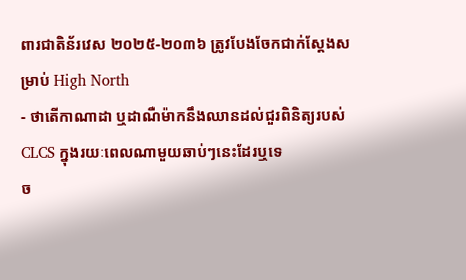ពារជាតិន័រវេស ២០២៥-២០៣៦ ត្រូវបែងចែកជាក់ស្តែងសម្រាប់ High North
- ថាតើកាណាដា ឬដាណឺម៉ាកនឹងឈានដល់ជួរពិនិត្យរបស់ CLCS ក្នុងរយៈពេលណាមួយឆាប់ៗនេះដែរឬទេ
ច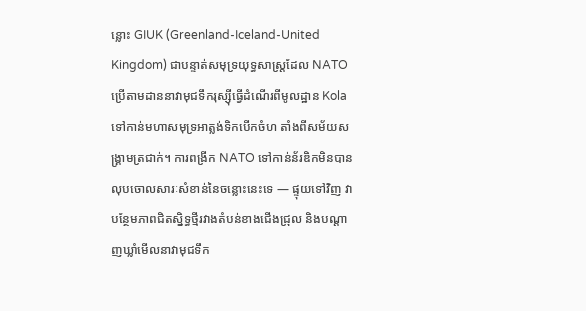ន្លោះ GIUK (Greenland-Iceland-United Kingdom) ជាបន្ទាត់សមុទ្រយុទ្ធសាស្ត្រដែល NATO ប្រើតាមដាននាវាមុជទឹករុស្ស៊ីធ្វើដំណើរពីមូលដ្ឋាន Kola ទៅកាន់មហាសមុទ្រអាត្លង់ទិកបើកចំហ តាំងពីសម័យសង្គ្រាមត្រជាក់។ ការពង្រីក NATO ទៅកាន់ន័រឌិកមិនបានលុបចោលសារៈសំខាន់នៃចន្លោះនេះទេ — ផ្ទុយទៅវិញ វាបន្ថែមភាពជិតស្និទ្ធថ្មីរវាងតំបន់ខាងជើងជ្រុល និងបណ្តាញឃ្លាំមើលនាវាមុជទឹក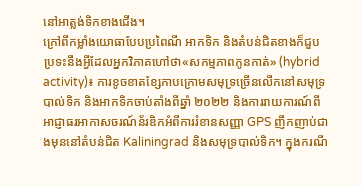នៅអាត្លង់ទិកខាងជើង។
ក្រៅពីកម្លាំងយោធាបែបប្រពៃណី អាកទិក និងតំបន់ជិតខាងក៏ជួបប្រទះនឹងអ្វីដែលអ្នកវិភាគហៅថា«សកម្មភាពកូនកាត់» (hybrid activity)៖ ការខូចខាតខ្សែកាបក្រោមសមុទ្រច្រើនលើកនៅសមុទ្របាល់ទិក និងអាកទិកចាប់តាំងពីឆ្នាំ ២០២២ និងការរាយការណ៍ពីអាជ្ញាធរអាកាសចរណ៍ន័រឌិកអំពីការរំខានសញ្ញា GPS ញឹកញាប់ជាងមុននៅតំបន់ជិត Kaliningrad និងសមុទ្របាល់ទិក។ ក្នុងករណី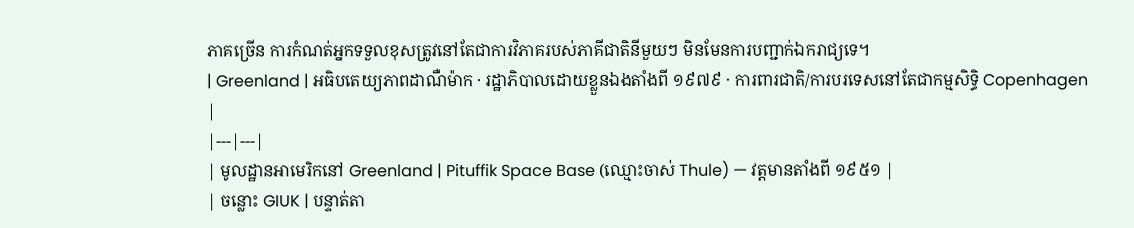ភាគច្រើន ការកំណត់អ្នកទទួលខុសត្រូវនៅតែជាការវិភាគរបស់ភាគីជាតិនីមួយៗ មិនមែនការបញ្ជាក់ឯករាជ្យទេ។
| Greenland | អធិបតេយ្យភាពដាណឺម៉ាក · រដ្ឋាភិបាលដោយខ្លួនឯងតាំងពី ១៩៧៩ · ការពារជាតិ/ការបរទេសនៅតែជាកម្មសិទ្ធិ Copenhagen |
|---|---|
| មូលដ្ឋានអាមេរិកនៅ Greenland | Pituffik Space Base (ឈ្មោះចាស់ Thule) — វត្តមានតាំងពី ១៩៥១ |
| ចន្លោះ GIUK | បន្ទាត់តា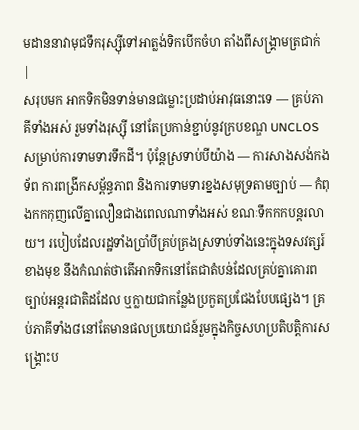មដាននាវាមុជទឹករុស្ស៊ីទៅអាត្លង់ទិកបើកចំហ តាំងពីសង្គ្រាមត្រជាក់ |
សរុបមក អាកទិកមិនទាន់មានជម្លោះប្រដាប់អាវុធនោះទេ — គ្រប់ភាគីទាំងអស់ រួមទាំងរុស្ស៊ី នៅតែប្រកាន់ខ្ជាប់នូវក្របខណ្ឌ UNCLOS សម្រាប់ការទាមទារទឹកដី។ ប៉ុន្តែស្រទាប់បីយ៉ាង — ការសាងសង់កងទ័ព ការពង្រីកសម្ព័ន្ធភាព និងការទាមទារខ្នងសមុទ្រតាមច្បាប់ — កំពុងកកកុញលើគ្នាលឿនជាងពេលណាទាំងអស់ ខណៈទឹកកកបន្តរលាយ។ របៀបដែលរដ្ឋទាំងប្រាំបីគ្រប់គ្រងស្រទាប់ទាំងនេះក្នុងទសវត្សរ៍ខាងមុខ នឹងកំណត់ថាតើអាកទិកនៅតែជាតំបន់ដែលគ្រប់គ្នាគោរពច្បាប់អន្តរជាតិដដែល ឬក្លាយជាកន្លែងប្រកួតប្រជែងបែបផ្សេង។ គ្រប់ភាគីទាំង៨នៅតែមានផលប្រយោជន៍រួមក្នុងកិច្ចសហប្រតិបត្តិការសង្គ្រោះប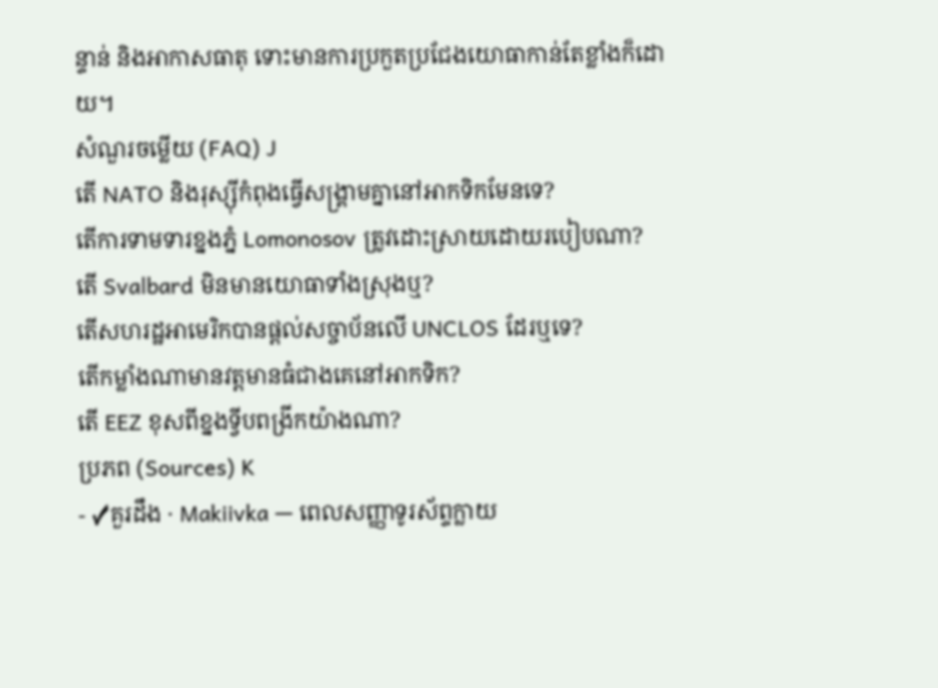ន្ទាន់ និងអាកាសធាតុ ទោះមានការប្រកួតប្រជែងយោធាកាន់តែខ្លាំងក៏ដោយ។
សំណួរចម្លើយ (FAQ) J
តើ NATO និងរុស្ស៊ីកំពុងធ្វើសង្គ្រាមគ្នានៅអាកទិកមែនទេ?
តើការទាមទារខ្នងភ្នំ Lomonosov ត្រូវដោះស្រាយដោយរបៀបណា?
តើ Svalbard មិនមានយោធាទាំងស្រុងឬ?
តើសហរដ្ឋអាមេរិកបានផ្តល់សច្ចាប័នលើ UNCLOS ដែរឬទេ?
តើកម្លាំងណាមានវត្តមានធំជាងគេនៅអាកទិក?
តើ EEZ ខុសពីខ្នងទ្វីបពង្រីកយ៉ាងណា?
ប្រភព (Sources) K
- ✓គួរដឹង · Makiivka — ពេលសញ្ញាទូរស័ព្ទក្លាយ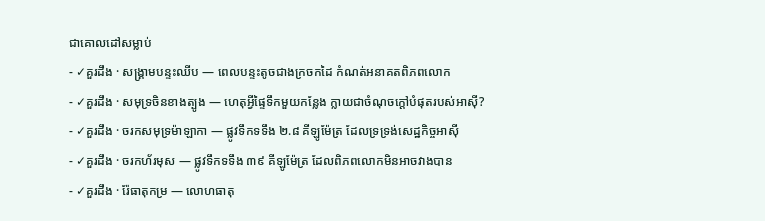ជាគោលដៅសម្លាប់
- ✓គួរដឹង · សង្គ្រាមបន្ទះឈីប — ពេលបន្ទះតូចជាងក្រចកដៃ កំណត់អនាគតពិភពលោក
- ✓គួរដឹង · សមុទ្រចិនខាងត្បូង — ហេតុអ្វីផ្ទៃទឹកមួយកន្លែង ក្លាយជាចំណុចក្តៅបំផុតរបស់អាស៊ី?
- ✓គួរដឹង · ចរកសមុទ្រម៉ាឡាកា — ផ្លូវទឹកទទឹង ២.៨ គីឡូម៉ែត្រ ដែលទ្រទ្រង់សេដ្ឋកិច្ចអាស៊ី
- ✓គួរដឹង · ចរកហ័រមុស — ផ្លូវទឹកទទឹង ៣៩ គីឡូម៉ែត្រ ដែលពិភពលោកមិនអាចវាងបាន
- ✓គួរដឹង · រ៉ែធាតុកម្រ — លោហធាតុ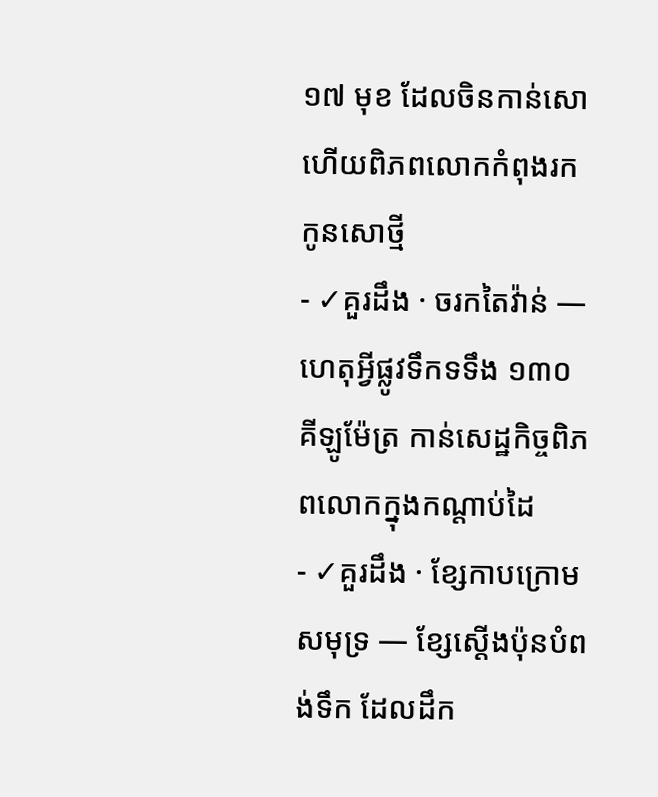១៧ មុខ ដែលចិនកាន់សោ ហើយពិភពលោកកំពុងរកកូនសោថ្មី
- ✓គួរដឹង · ចរកតៃវ៉ាន់ — ហេតុអ្វីផ្លូវទឹកទទឹង ១៣០ គីឡូម៉ែត្រ កាន់សេដ្ឋកិច្ចពិភពលោកក្នុងកណ្តាប់ដៃ
- ✓គួរដឹង · ខ្សែកាបក្រោមសមុទ្រ — ខ្សែស្តើងប៉ុនបំពង់ទឹក ដែលដឹក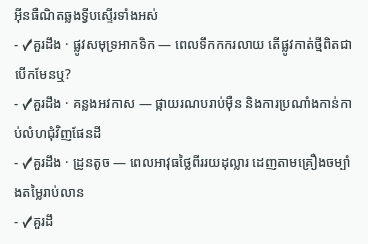អ៊ីនធឺណិតឆ្លងទ្វីបស្ទើរទាំងអស់
- ✓គួរដឹង · ផ្លូវសមុទ្រអាកទិក — ពេលទឹកកករលាយ តើផ្លូវកាត់ថ្មីពិតជាបើកមែនឬ?
- ✓គួរដឹង · គន្លងអវកាស — ផ្កាយរណបរាប់ម៉ឺន និងការប្រណាំងកាន់កាប់លំហជុំវិញផែនដី
- ✓គួរដឹង · ដ្រូនតូច — ពេលអាវុធថ្លៃពីររយដុល្លារ ដេញតាមគ្រឿងចម្បាំងតម្លៃរាប់លាន
- ✓គួរដឹ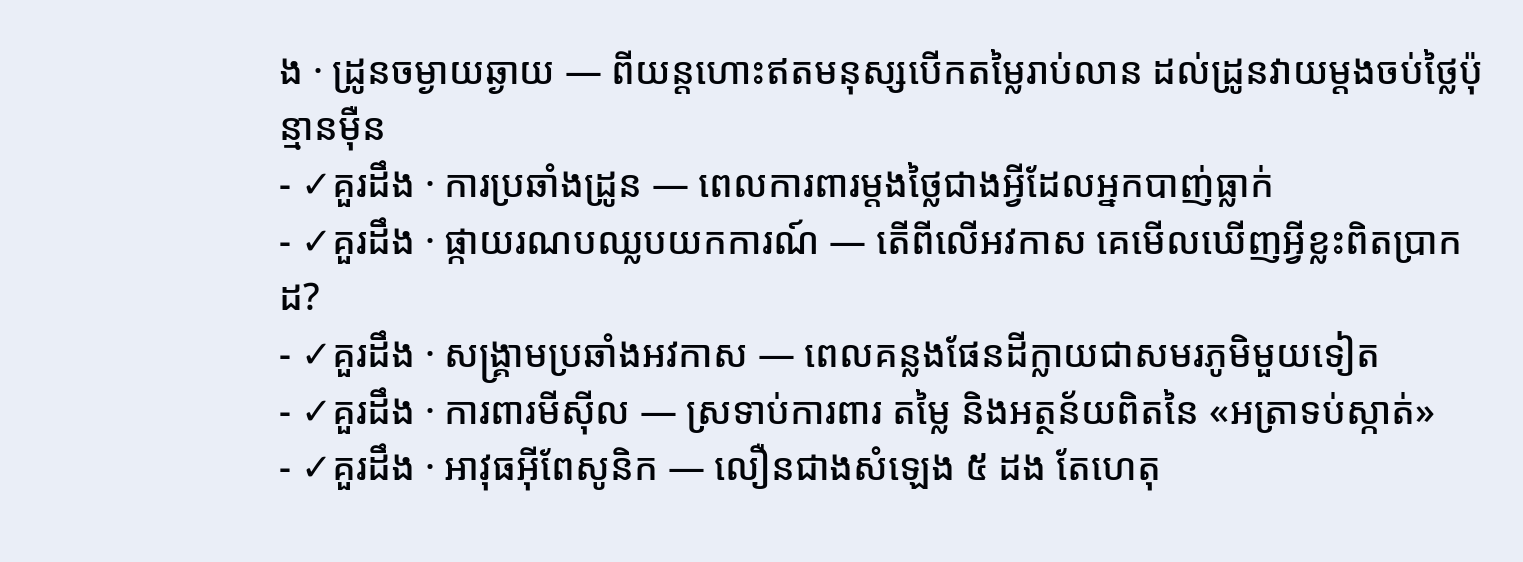ង · ដ្រូនចម្ងាយឆ្ងាយ — ពីយន្តហោះឥតមនុស្សបើកតម្លៃរាប់លាន ដល់ដ្រូនវាយម្តងចប់ថ្លៃប៉ុន្មានម៉ឺន
- ✓គួរដឹង · ការប្រឆាំងដ្រូន — ពេលការពារម្តងថ្លៃជាងអ្វីដែលអ្នកបាញ់ធ្លាក់
- ✓គួរដឹង · ផ្កាយរណបឈ្លបយកការណ៍ — តើពីលើអវកាស គេមើលឃើញអ្វីខ្លះពិតប្រាកដ?
- ✓គួរដឹង · សង្គ្រាមប្រឆាំងអវកាស — ពេលគន្លងផែនដីក្លាយជាសមរភូមិមួយទៀត
- ✓គួរដឹង · ការពារមីស៊ីល — ស្រទាប់ការពារ តម្លៃ និងអត្ថន័យពិតនៃ «អត្រាទប់ស្កាត់»
- ✓គួរដឹង · អាវុធអ៊ីពែសូនិក — លឿនជាងសំឡេង ៥ ដង តែហេតុ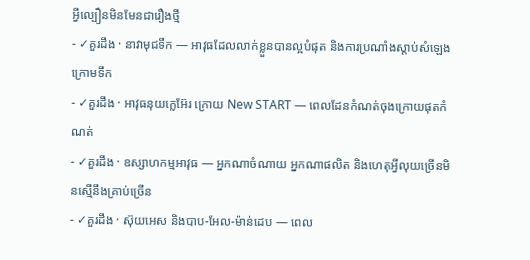អ្វីល្បឿនមិនមែនជារឿងថ្មី
- ✓គួរដឹង · នាវាមុជទឹក — អាវុធដែលលាក់ខ្លួនបានល្អបំផុត និងការប្រណាំងស្តាប់សំឡេងក្រោមទឹក
- ✓គួរដឹង · អាវុធនុយក្លេអ៊ែរ ក្រោយ New START — ពេលដែនកំណត់ចុងក្រោយផុតកំណត់
- ✓គួរដឹង · ឧស្សាហកម្មអាវុធ — អ្នកណាចំណាយ អ្នកណាផលិត និងហេតុអ្វីលុយច្រើនមិនស្មើនឹងគ្រាប់ច្រើន
- ✓គួរដឹង · ស៊ុយអេស និងបាប-អែល-ម៉ាន់ដេប — ពេល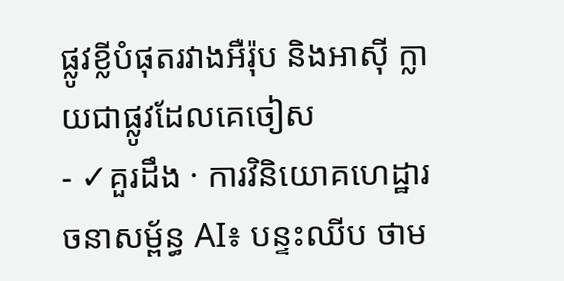ផ្លូវខ្លីបំផុតរវាងអឺរ៉ុប និងអាស៊ី ក្លាយជាផ្លូវដែលគេចៀស
- ✓គួរដឹង · ការវិនិយោគហេដ្ឋារចនាសម្ព័ន្ធ AI៖ បន្ទះឈីប ថាម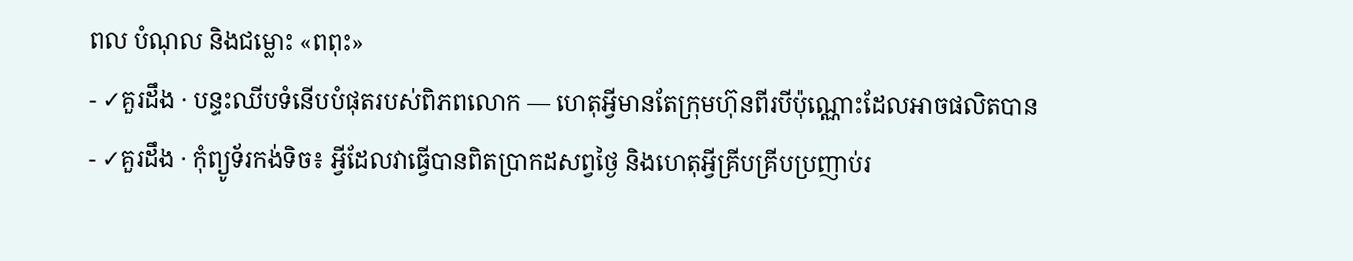ពល បំណុល និងជម្លោះ «ពពុះ»
- ✓គួរដឹង · បន្ទះឈីបទំនើបបំផុតរបស់ពិភពលោក — ហេតុអ្វីមានតែក្រុមហ៊ុនពីរបីប៉ុណ្ណោះដែលអាចផលិតបាន
- ✓គួរដឹង · កុំព្យូទ័រកង់ទិច៖ អ្វីដែលវាធ្វើបានពិតប្រាកដសព្វថ្ងៃ និងហេតុអ្វីគ្រីបគ្រីបប្រញាប់រ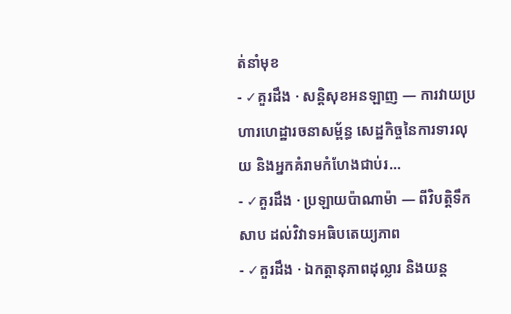ត់នាំមុខ
- ✓គួរដឹង · សន្តិសុខអនឡាញ — ការវាយប្រហារហេដ្ឋារចនាសម្ព័ន្ធ សេដ្ឋកិច្ចនៃការទារលុយ និងអ្នកគំរាមកំហែងជាប់រ…
- ✓គួរដឹង · ប្រឡាយប៉ាណាម៉ា — ពីវិបត្តិទឹកសាប ដល់វិវាទអធិបតេយ្យភាព
- ✓គួរដឹង · ឯកត្តានុភាពដុល្លារ និងយន្ត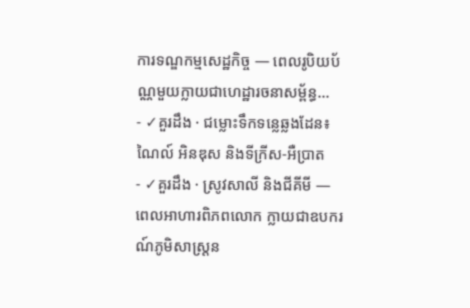ការទណ្ឌកម្មសេដ្ឋកិច្ច — ពេលរូបិយប័ណ្ណមួយក្លាយជាហេដ្ឋារចនាសម្ព័ន្ធ…
- ✓គួរដឹង · ជម្លោះទឹកទន្លេឆ្លងដែន៖ ណៃល៍ អិនឌុស និងទីក្រីស-អឺប្រាត
- ✓គួរដឹង · ស្រូវសាលី និងជីគីមី — ពេលអាហារពិភពលោក ក្លាយជាឧបករណ៍ភូមិសាស្ត្រន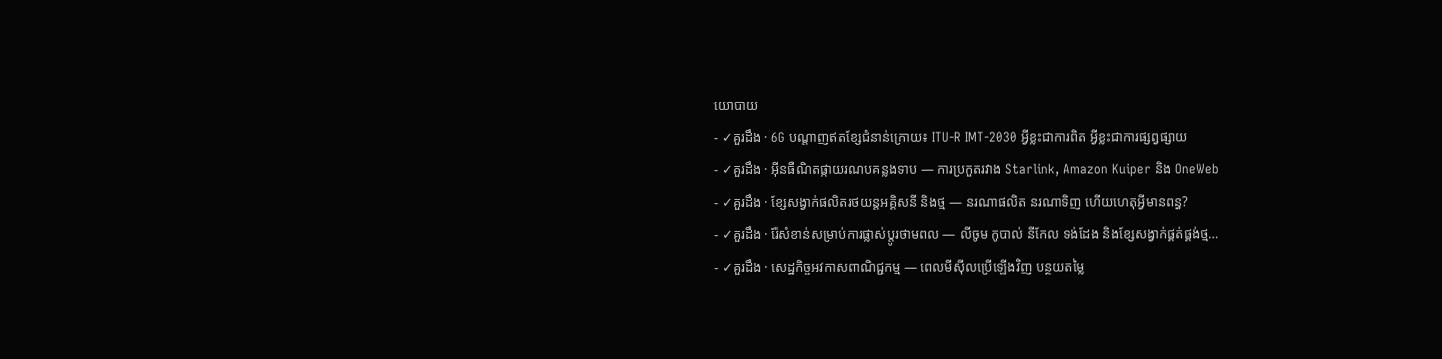យោបាយ
- ✓គួរដឹង · 6G បណ្តាញឥតខ្សែជំនាន់ក្រោយ៖ ITU-R IMT-2030 អ្វីខ្លះជាការពិត អ្វីខ្លះជាការផ្សព្វផ្សាយ
- ✓គួរដឹង · អ៊ីនធឺណិតផ្កាយរណបគន្លងទាប — ការប្រកួតរវាង Starlink, Amazon Kuiper និង OneWeb
- ✓គួរដឹង · ខ្សែសង្វាក់ផលិតរថយន្តអគ្គិសនី និងថ្ម — នរណាផលិត នរណាទិញ ហើយហេតុអ្វីមានពន្ធ?
- ✓គួរដឹង · រ៉ែសំខាន់សម្រាប់ការផ្លាស់ប្តូរថាមពល — លីចូម កូបាល់ នីកែល ទង់ដែង និងខ្សែសង្វាក់ផ្គត់ផ្គង់ថ្ម…
- ✓គួរដឹង · សេដ្ឋកិច្ចអវកាសពាណិជ្ជកម្ម — ពេលមីស៊ីលប្រើឡើងវិញ បន្ថយតម្លៃ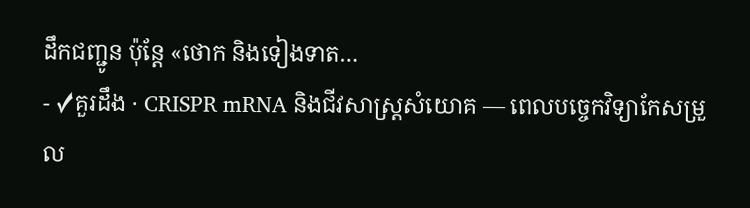ដឹកជញ្ជូន ប៉ុន្តែ «ថោក និងទៀងទាត…
- ✓គួរដឹង · CRISPR mRNA និងជីវសាស្ត្រសំយោគ — ពេលបច្ចេកវិទ្យាកែសម្រួល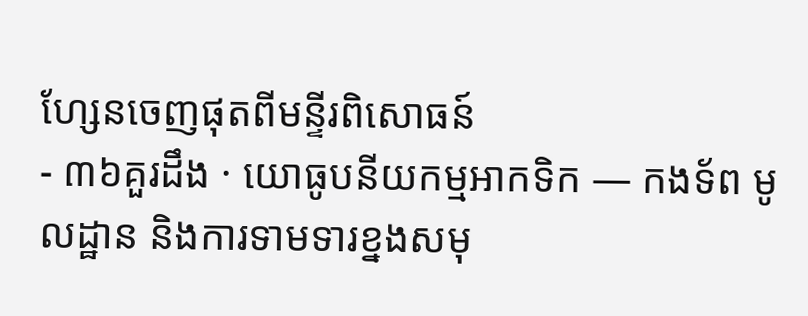ហ្សែនចេញផុតពីមន្ទីរពិសោធន៍
- ៣៦គួរដឹង · យោធូបនីយកម្មអាកទិក — កងទ័ព មូលដ្ឋាន និងការទាមទារខ្នងសមុ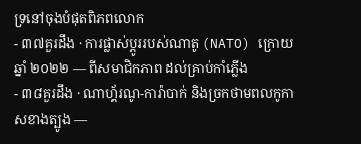ទ្រនៅចុងបំផុតពិភពលោក
- ៣៧គួរដឹង · ការផ្លាស់ប្តូររបស់ណាតូ (NATO) ក្រោយឆ្នាំ ២០២២ — ពីសមាជិកភាព ដល់គ្រាប់កាំភ្លើង
- ៣៨គួរដឹង · ណាហ្គ័រណូ-ការ៉ាបាក់ និងច្រកថាមពលកូកាសខាងត្បូង —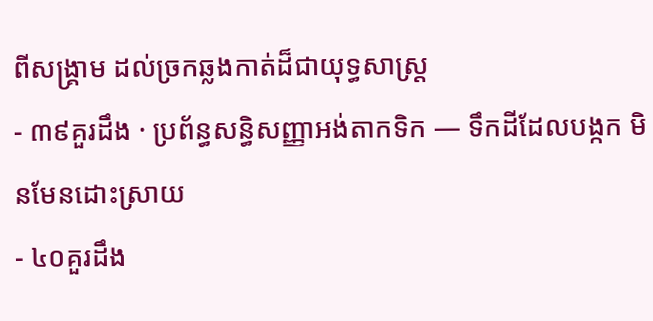ពីសង្គ្រាម ដល់ច្រកឆ្លងកាត់ដ៏ជាយុទ្ធសាស្ត្រ
- ៣៩គួរដឹង · ប្រព័ន្ធសន្ធិសញ្ញាអង់តាកទិក — ទឹកដីដែលបង្កក មិនមែនដោះស្រាយ
- ៤០គួរដឹង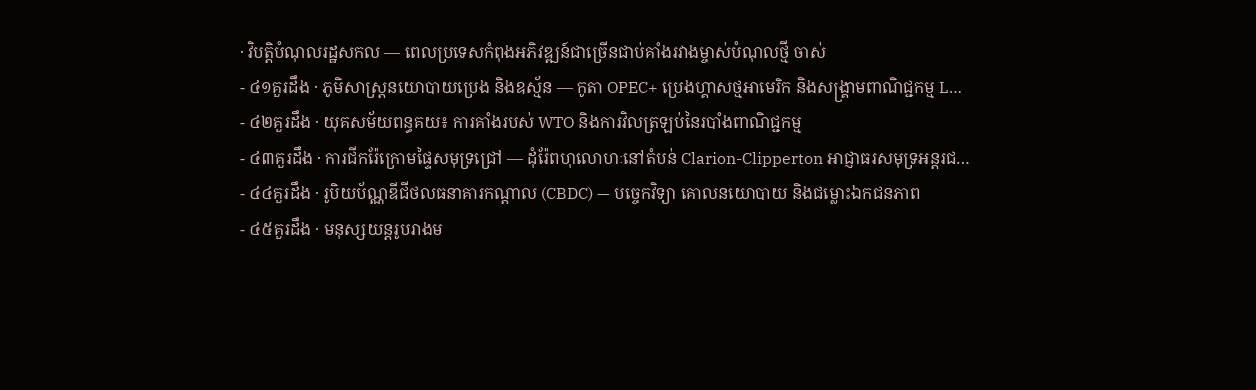· វិបត្តិបំណុលរដ្ឋសកល — ពេលប្រទេសកំពុងអភិវឌ្ឍន៍ជាច្រើនជាប់គាំងរវាងម្ចាស់បំណុលថ្មី ចាស់
- ៤១គួរដឹង · ភូមិសាស្ត្រនយោបាយប្រេង និងឧស្ម័ន — កូតា OPEC+ ប្រេងហ្គាសថ្មអាមេរិក និងសង្គ្រាមពាណិជ្ជកម្ម L…
- ៤២គួរដឹង · យុគសម័យពន្ធគយ៖ ការគាំងរបស់ WTO និងការវិលត្រឡប់នៃរបាំងពាណិជ្ជកម្ម
- ៤៣គួរដឹង · ការជីករ៉ែក្រោមផ្ទៃសមុទ្រជ្រៅ — ដុំរ៉ែពហុលោហៈនៅតំបន់ Clarion-Clipperton អាជ្ញាធរសមុទ្រអន្តរជ…
- ៤៤គួរដឹង · រូបិយប័ណ្ណឌីជីថលធនាគារកណ្តាល (CBDC) — បច្ចេកវិទ្យា គោលនយោបាយ និងជម្លោះឯកជនភាព
- ៤៥គួរដឹង · មនុស្សយន្តរូបរាងម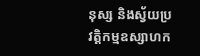នុស្ស និងស្វ័យប្រវត្តិកម្មឧស្សាហក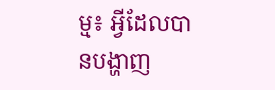ម្ម៖ អ្វីដែលបានបង្ហាញ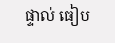ផ្ទាល់ ធៀប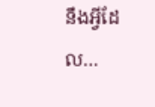នឹងអ្វីដែល…